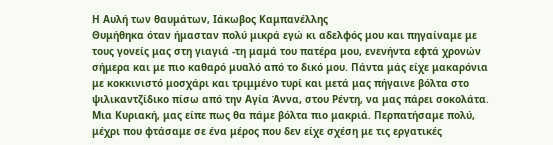Η Αυλή των θαυμάτων, Ιάκωβος Καμπανέλλης
Θυμήθηκα όταν ήμασταν πολύ μικρά εγώ κι αδελφός μου και πηγαίναμε με τους γονείς μας στη γιαγιά -τη μαμά του πατέρα μου, ενενήντα εφτά χρονών σήμερα και με πιο καθαρό μυαλό από το δικό μου. Πάντα μάς είχε μακαρόνια με κοκκινιστό μοσχάρι και τριμμένο τυρί και μετά μας πήγαινε βόλτα στο ψιλικαντζίδικο πίσω από την Αγία Άννα, στου Ρέντη, να μας πάρει σοκολάτα. Μια Κυριακή, μας είπε πως θα πάμε βόλτα πιο μακριά. Περπατήσαμε πολύ, μέχρι που φτάσαμε σε ένα μέρος που δεν είχε σχέση με τις εργατικές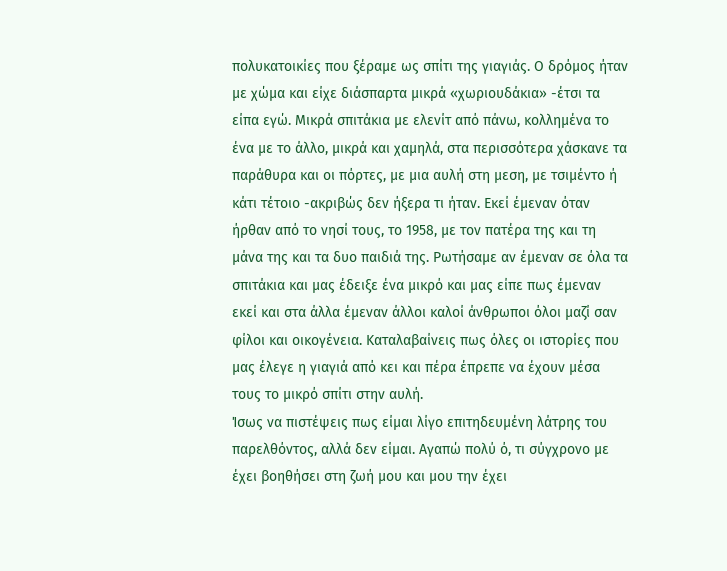πολυκατοικίες που ξέραμε ως σπίτι της γιαγιάς. Ο δρόμος ήταν με χώμα και είχε διάσπαρτα μικρά «χωριουδάκια» -έτσι τα είπα εγώ. Μικρά σπιτάκια με ελενίτ από πάνω, κολλημένα το ένα με το άλλο, μικρά και χαμηλά, στα περισσότερα χάσκανε τα παράθυρα και οι πόρτες, με μια αυλή στη μεση, με τσιμέντο ή κάτι τέτοιο -ακριβώς δεν ήξερα τι ήταν. Εκεί έμεναν όταν ήρθαν από το νησί τους, το 1958, με τον πατέρα της και τη μάνα της και τα δυο παιδιά της. Ρωτήσαμε αν έμεναν σε όλα τα σπιτάκια και μας έδειξε ένα μικρό και μας είπε πως έμεναν εκεί και στα άλλα έμεναν άλλοι καλοί άνθρωποι όλοι μαζί σαν φίλοι και οικογένεια. Καταλαβαίνεις πως όλες οι ιστορίες που μας έλεγε η γιαγιά από κει και πέρα έπρεπε να έχουν μέσα τους το μικρό σπίτι στην αυλή.
Ίσως να πιστέψεις πως είμαι λίγο επιτηδευμένη λάτρης του παρελθόντος, αλλά δεν είμαι. Αγαπώ πολύ ό, τι σύγχρονο με έχει βοηθήσει στη ζωή μου και μου την έχει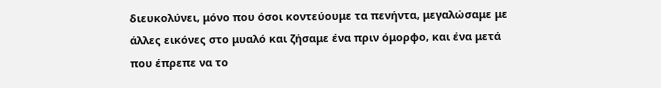διευκολύνει, μόνο που όσοι κοντεύουμε τα πενήντα, μεγαλώσαμε με άλλες εικόνες στο μυαλό και ζήσαμε ένα πριν όμορφο, και ένα μετά που έπρεπε να το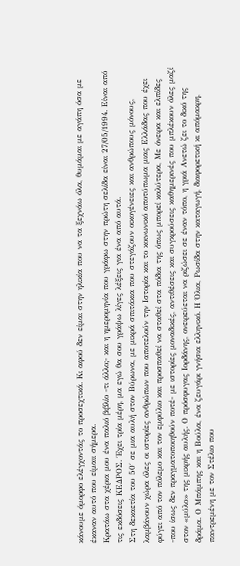κάνουμε όμορφο ελέγχοντάς το προσεχτικά. Κι αφού δεν είμαι στην ηλικία που να τα ξεχνάω όλα, θυμάμαι με αγάπη όσα με έκαναν αυτό που είμαιι σήμερα.
Κρατάω στα χέρια μου ένα παλιό βιβλίο -τι άλλο;- και η ημερομηνία που γράφω στην πρώτη σελίδα είναι 27/05/1994. Είναι από τις εκδόσεις ΚΕΔΡΟΣ. Έχει τρία μέρη, μα εγώ θα σου γράψω λίγες λέξεις για ένα από αυτά.
Στη δεκαετία του 50΄ σε μια αυλή στον Βύρωνα, με μικρά σπιτάκια που στεγάζουν οικογένειες και ανθρώπους μόνους, λαμβάνουν χώρα όλες οι ιστορίες ανθρώπων που αποτελούν την Ιστορία και το κοινωνικό αποτύπωμα μιας Ελλάδας που έχει φύγει από τον πόλεμο και τον εμφύλιο και προσπαθεί να σταθεί στα πόδια της όπως μπορεί καλύτερα, Με όνειρα και ελπίδες -που ίσως δεν πραγματοποιηθούν ποτέ- με ιστορίες μοναδικές, αντιθέσεις και συγκρούσεις καθημερινές που μπλέκουν όλες μαζί στον «μύλο» της μικρής αυλής. Ο πρόσφυγας Ιορδάνης, ονειρεύεται να ριζώσει σε έναν τόπο, η γριά Ανετώ ζει το δικό της δράμα. Ο Μπάμπης και η Βούλα, ένα ζευγάρι γνήσια ελληνικό. Η Όλια, Ρωσίδα στην καταγωγή, διαφορετική κι απόμακρη, παντρεμένη με τον Στέλιο που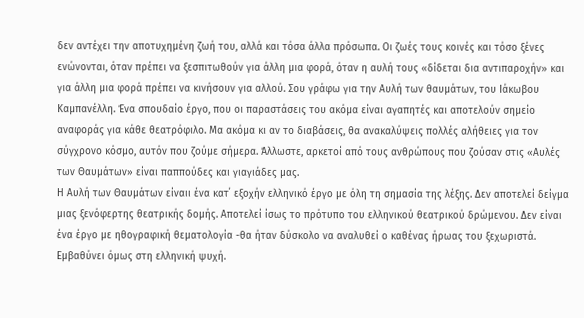δεν αντέχει την αποτυχημένη ζωή του, αλλά και τόσα άλλα πρόσωπα. Οι ζωές τους κοινές και τόσο ξένες ενώνονται, όταν πρέπει να ξεσπιτωθούν για άλλη μια φορά, όταν η αυλή τους «δίδεται δια αντιπαροχήν» και για άλλη μια φορά πρέπει να κινήσουν για αλλού. Σου γράφω για την Αυλή των θαυμάτων, του Ιάκωβου Καμπανέλλη. Ένα σπουδαίο έργο, που οι παραστάσεις του ακόμα είναι αγαπητές και αποτελούν σημείο αναφοράς για κάθε θεατρόφιλο. Μα ακόμα κι αν το διαβάσεις, θα ανακαλύψεις πολλές αλήθειες για τον σύγχρονο κόσμο, αυτόν που ζούμε σήμερα. Άλλωστε, αρκετοί από τους ανθρώπους που ζούσαν στις «Αυλές των Θαυμάτων» είναι παππούδες και γιαγιάδες μας.
Η Αυλή των Θαυμάτων είναιι ένα κατ΄ εξοχήν ελληνικό έργο με όλη τη σημασία της λέξης. Δεν αποτελεί δείγμα μιας ξενόφερτης θεατρικής δομής. Αποτελεί ίσως το πρότυπο του ελληνικού θεατρικού δρώμενου. Δεν είναι ένα έργο με ηθογραφική θεματολογία -θα ήταν δύσκολο να αναλυθεί ο καθένας ήρωας του ξεχωριστά. Εμβαθύνει όμως στη ελληνική ψυχή.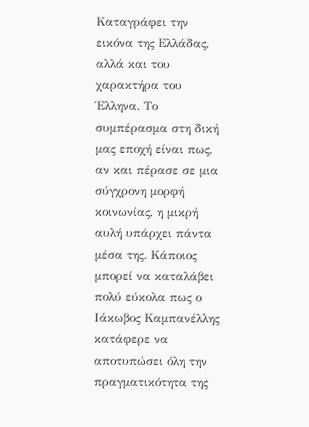Καταγράφει την εικόνα της Ελλάδας, αλλά και του χαρακτήρα του Έλληνα. Το συμπέρασμα στη δική μας εποχή είναι πως, αν και πέρασε σε μια σύγχρονη μορφή κοινωνίας, η μικρή αυλή υπάρχει πάντα μέσα της. Κάποιος μπορεί να καταλάβει πολύ εύκολα πως ο Ιάκωβος Καμπανέλλης κατάφερε να αποτυπώσει όλη την πραγματικότητα της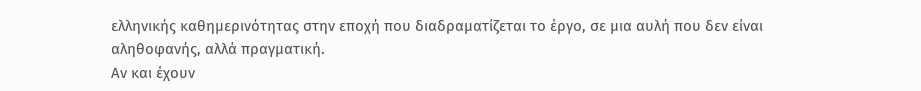ελληνικής καθημερινότητας στην εποχή που διαδραματίζεται το έργο, σε μια αυλή που δεν είναι αληθοφανής, αλλά πραγματική.
Αν και έχουν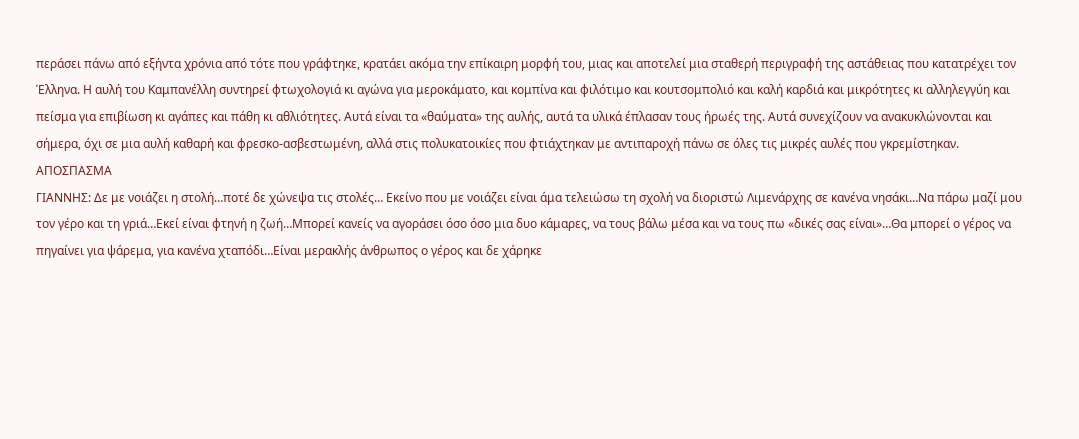περάσει πάνω από εξήντα χρόνια από τότε που γράφτηκε, κρατάει ακόμα την επίκαιρη μορφή του, μιας και αποτελεί μια σταθερή περιγραφή της αστάθειας που κατατρέχει τον Έλληνα. Η αυλή του Καμπανέλλη συντηρεί φτωχολογιά κι αγώνα για μεροκάματο, και κομπίνα και φιλότιμο και κουτσομπολιό και καλή καρδιά και μικρότητες κι αλληλεγγύη και πείσμα για επιβίωση κι αγάπες και πάθη κι αθλιότητες. Αυτά είναι τα «θαύματα» της αυλής, αυτά τα υλικά έπλασαν τους ήρωές της. Αυτά συνεχίζουν να ανακυκλώνονται και σήμερα, όχι σε μια αυλή καθαρή και φρεσκο-ασβεστωμένη, αλλά στις πολυκατοικίες που φτιάχτηκαν με αντιπαροχή πάνω σε όλες τις μικρές αυλές που γκρεμίστηκαν.
ΑΠΟΣΠΑΣΜΑ
ΓΙΑΝΝΗΣ: Δε με νοιάζει η στολή…ποτέ δε χώνεψα τις στολές… Εκείνο που με νοιάζει είναι άμα τελειώσω τη σχολή να διοριστώ Λιμενάρχης σε κανένα νησάκι…Να πάρω μαζί μου τον γέρο και τη γριά…Εκεί είναι φτηνή η ζωή…Μπορεί κανείς να αγοράσει όσο όσο μια δυο κάμαρες, να τους βάλω μέσα και να τους πω «δικές σας είναι»…Θα μπορεί ο γέρος να πηγαίνει για ψάρεμα, για κανένα χταπόδι…Είναι μερακλής άνθρωπος ο γέρος και δε χάρηκε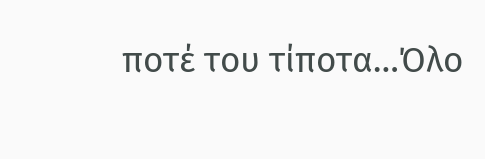ποτέ του τίποτα…Όλο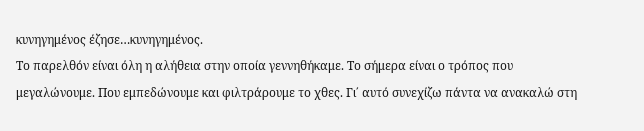κυνηγημένος έζησε…κυνηγημένος.
Το παρελθόν είναι όλη η αλήθεια στην οποία γεννηθήκαμε. Το σήμερα είναι ο τρόπος που μεγαλώνουμε. Που εμπεδώνουμε και φιλτράρουμε το χθες. Γι΄ αυτό συνεχίζω πάντα να ανακαλώ στη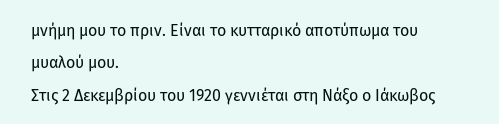μνήμη μου το πριν. Είναι το κυτταρικό αποτύπωμα του μυαλού μου.
Στις 2 Δεκεμβρίου του 1920 γεννιέται στη Νάξο ο Ιάκωβος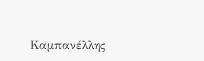Καμπανέλλης